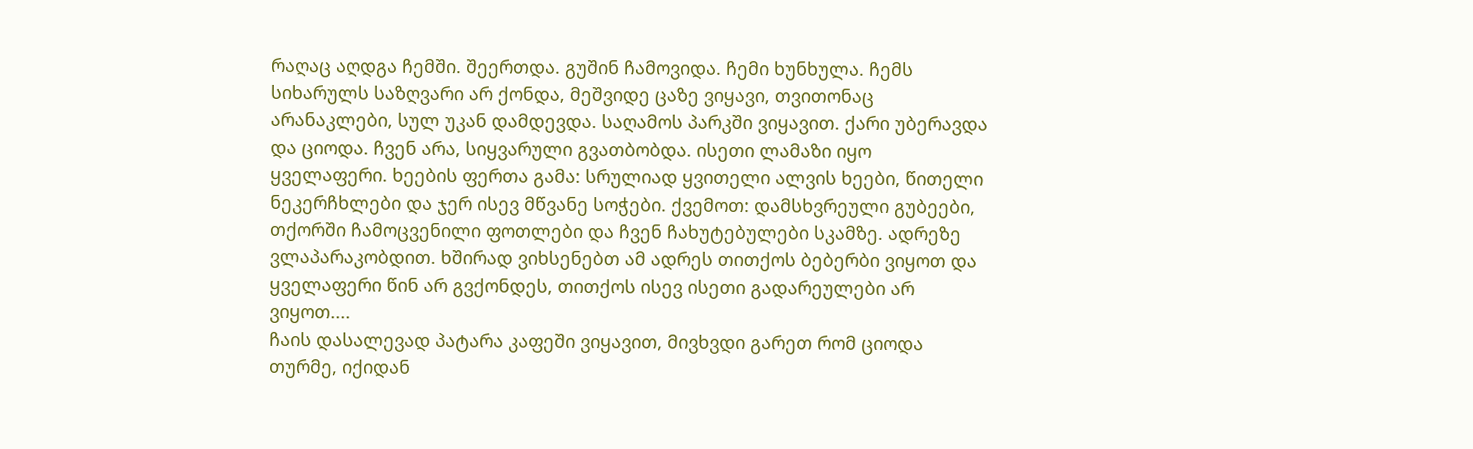რაღაც აღდგა ჩემში. შეერთდა. გუშინ ჩამოვიდა. ჩემი ხუნხულა. ჩემს სიხარულს საზღვარი არ ქონდა, მეშვიდე ცაზე ვიყავი, თვითონაც არანაკლები, სულ უკან დამდევდა. საღამოს პარკში ვიყავით. ქარი უბერავდა და ციოდა. ჩვენ არა, სიყვარული გვათბობდა. ისეთი ლამაზი იყო ყველაფერი. ხეების ფერთა გამა: სრულიად ყვითელი ალვის ხეები, წითელი ნეკერჩხლები და ჯერ ისევ მწვანე სოჭები. ქვემოთ: დამსხვრეული გუბეები, თქორში ჩამოცვენილი ფოთლები და ჩვენ ჩახუტებულები სკამზე. ადრეზე ვლაპარაკობდით. ხშირად ვიხსენებთ ამ ადრეს თითქოს ბებერბი ვიყოთ და ყველაფერი წინ არ გვქონდეს, თითქოს ისევ ისეთი გადარეულები არ ვიყოთ....
ჩაის დასალევად პატარა კაფეში ვიყავით, მივხვდი გარეთ რომ ციოდა თურმე, იქიდან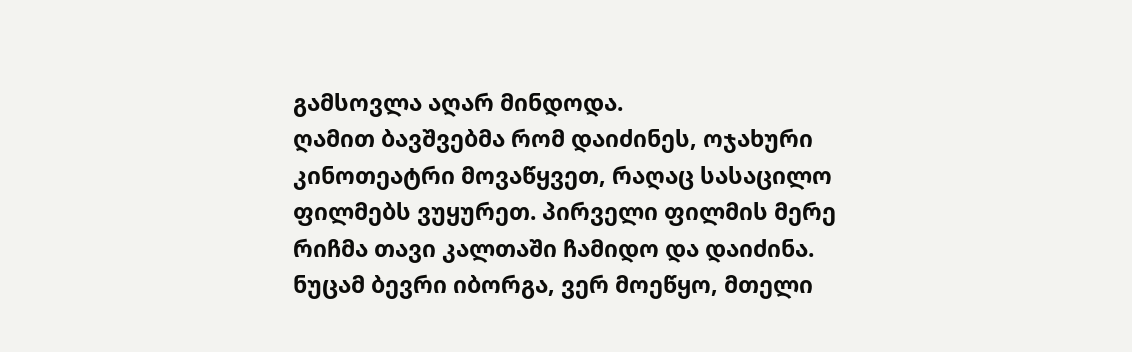გამსოვლა აღარ მინდოდა.
ღამით ბავშვებმა რომ დაიძინეს, ოჯახური კინოთეატრი მოვაწყვეთ, რაღაც სასაცილო ფილმებს ვუყურეთ. პირველი ფილმის მერე რიჩმა თავი კალთაში ჩამიდო და დაიძინა. ნუცამ ბევრი იბორგა, ვერ მოეწყო, მთელი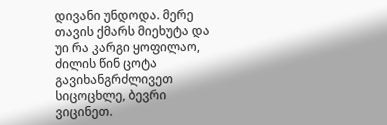დივანი უნდოდა. მერე თავის ქმარს მიეხუტა და უი რა კარგი ყოფილაო, ძილის წინ ცოტა გავიხანგრძლივეთ სიცოცხლე, ბევრი ვიცინეთ.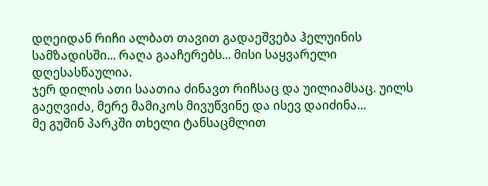დღეიდან რიჩი ალბათ თავით გადაეშვება ჰელუინის სამზადისში... რაღა გააჩერებს... მისი საყვარელი დღესასწაულია.
ჯერ დილის ათი საათია ძინავთ რიჩსაც და უილიამსაც. უილს გაეღვიძა, მერე მამიკოს მივუწვინე და ისევ დაიძინა...
მე გუშინ პარკში თხელი ტანსაცმლით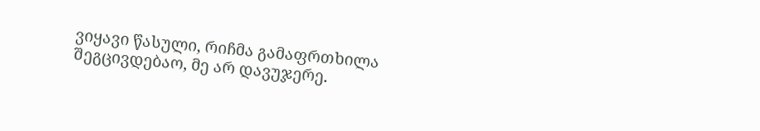ვიყავი წასული, რიჩმა გამაფრთხილა შეგცივდებაო, მე არ დავუჯერე.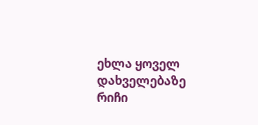ეხლა ყოველ დახველებაზე რიჩი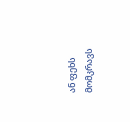ან ფეხს მომკრავს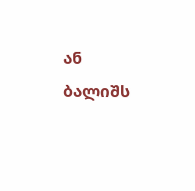ან ბალიშს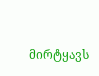მირტყავს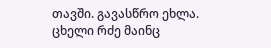თავში. გავასწრო ეხლა. ცხელი რძე მაინც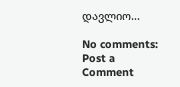დავლიო...

No comments:
Post a Comment